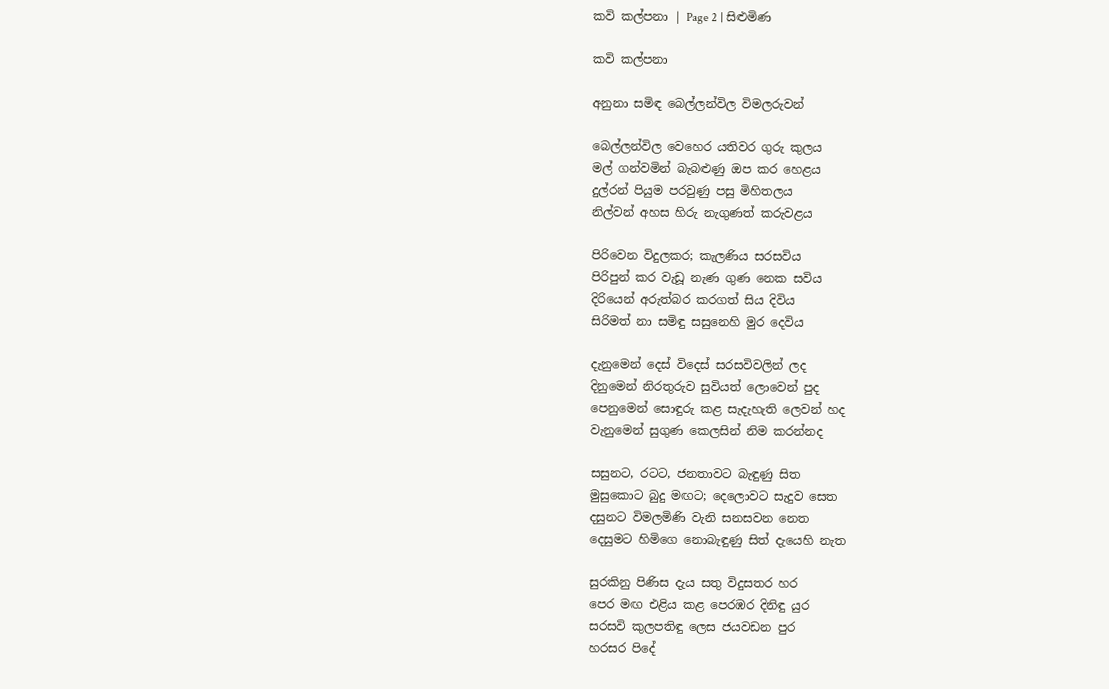කවි කල්පනා | Page 2 | සිළුමිණ

කවි කල්පනා

අනුනා සමිඳ බෙල්ලන්විල විමලරුවන්

බෙල්ලන්විල වෙහෙර යතිවර ගුරු කුලය
මල් ගන්වමින් බැබළුණු ඔප කර හෙළය
දුල්රන් පියුම පරවුණු පසු මිහිතලය
නිල්වන් අහස හිරු නැගුණත් කරුවළය

පිරිවෙන විදුලකර; කැලණිය සරසවිය
පිරිපුන් කර වැඩූ නැණ ගුණ නෙක සවිය
දිරියෙන් අරුත්බර කරගත් සිය දිවිය
සිරිමත් නා සමිඳු සසුනෙහි මුර දෙවිය

දැනුමෙන් දෙස් විදෙස් සරසවිවලින් ලද
දිනුමෙන් නිරතුරුව සුවියත් ලොවෙන් පුද
පෙනුමෙන් සොඳුරු කළ සැදැහැති ලෙවන් හද
වැනුමෙන් සුගුණ කෙලසින් නිම කරන්නද

සසුනට, රටට, ජනතාවට බැඳුණු සිත
මුසුකොට බුදු මඟට; දෙලොවට සැදුව සෙත
දසුනට විමලමිණි වැනි සනසවන නෙත
දෙසුමට හිමිගෙ නොබැඳුණු සිත් දැයෙහි නැත

සුරකිනු පිණිස දැය සතු විදුසතර හර
පෙර මඟ එළිය කළ පෙරඹර දිනිඳු යුර
සරසවි කුලපතිඳු ලෙස ජයවඩන පුර
හරසර පිදේ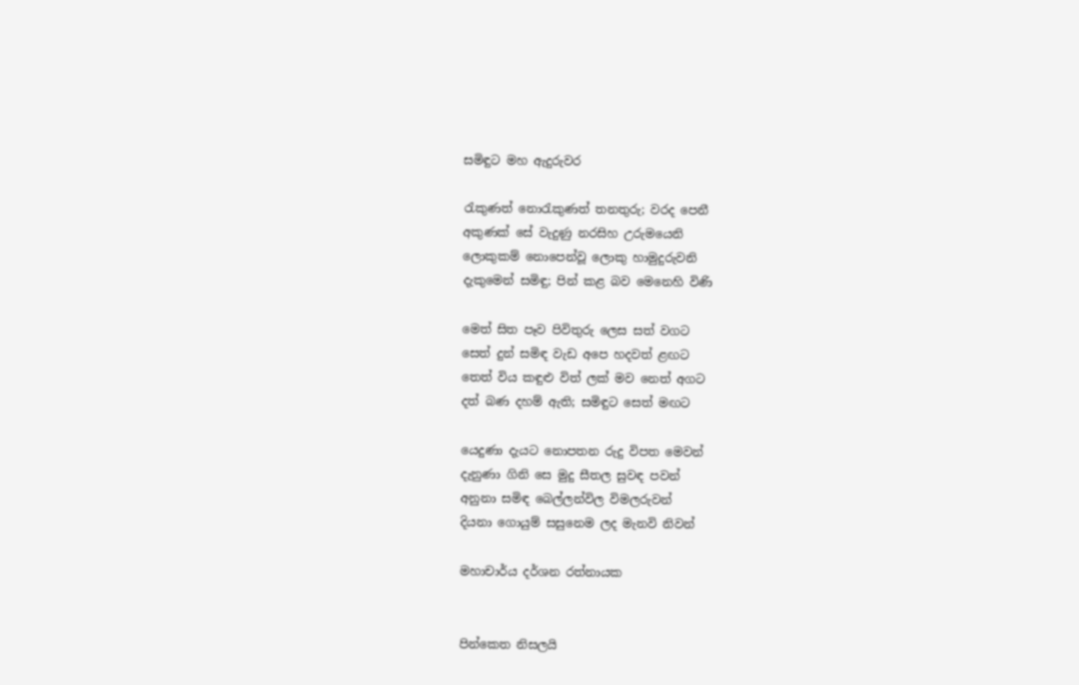සමිඳුට මහ ඇදුරුවර

රැකුණත් නොරැකුණත් තනතුරු; වරද පෙනී
අකුණක් සේ වැදුණු නරසිහ උරුමයෙනි
ලොකුකම් නොපෙන්වූ ලොකු හාමුදුරුවනි
දැකුමෙන් සමිඳු; පින් කළ බව මෙනෙහි විණි

මෙත් සිත පෑව පිවිතුරු ලෙස සත් වගට
සෙත් දුන් සමිඳ වැඩ අපෙ හදවත් ළඟට
තෙත් විය කඳුළු විත් ලක් මව නෙත් අගට
දත් බණ දහම් ඇති; සමිඳුට සෙත් මඟට

යෙදුණා දැයට නොපතන රුදු විපත මෙවන්
දැනුණා ගිනි සෙ මුදු සීතල සුවඳ පවන්
අනුනා සමිඳ බෙල්ලන්විල විමලරුවන්
දියනා ගොයුම් සසුනෙම ලද මැනවි නිවන්

මහාචාර්ය දර්ශන රත්නායක


පින්කෙත නිසලයි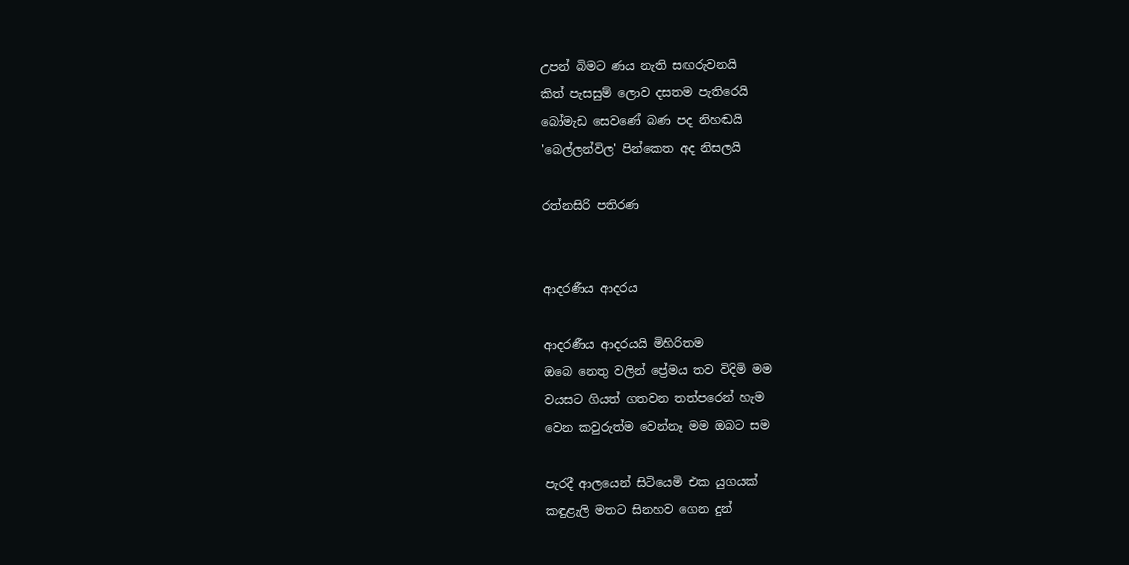උපන් බිමට ණය නැති සඟරුවනයි
කිත් පැසසුම් ලොව දසතම පැතිරෙයි
බෝමැඩ සෙවණේ බණ පද නිහඬයි
'බෙල්ලන්විල' පින්කෙත අද නිසලයි

රත්නසිරි පතිරණ


ආදරණීය ආදරය

ආදරණීය ආදරයයි මිහිරිතම
ඔබෙ නෙතු වලින් ප්‍රේමය තව විදිමි මම
වයසට ගියත් ගතවන තත්පරෙන් හැම
වෙන කවුරුත්ම වෙන්නෑ මම ඔබට සම

පැරදී ආලයෙන් සිටියෙමි එක යුගයක්
කඳුළැලි මතට සිනහව ගෙන දුන්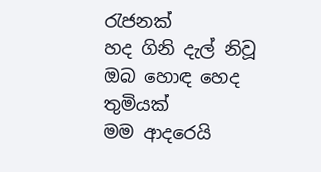රැජනක්
හද ගිනි දැල් නිවූ ඔබ හොඳ හෙද තුමියක්
මම ආදරෙයි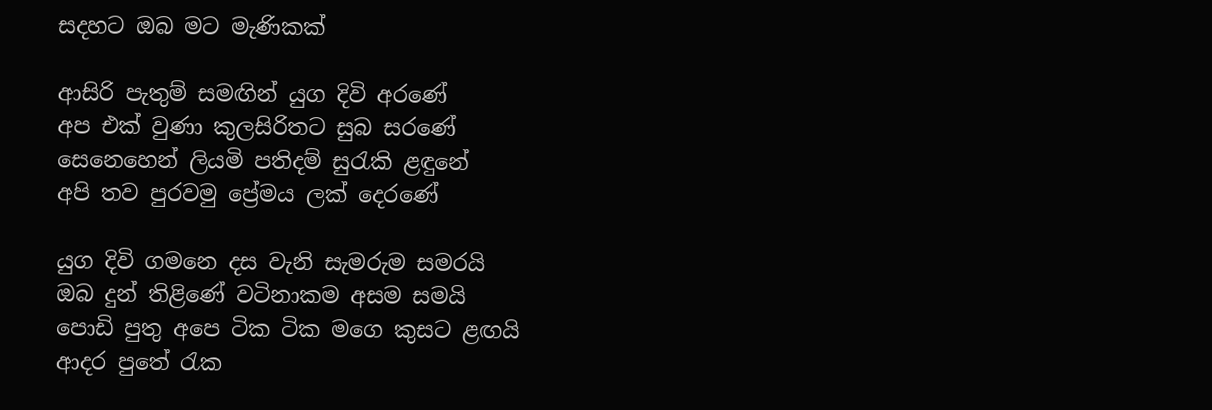සදහට ඔබ මට මැණිකක්

ආසිරි පැතුම් සමඟින් යුග දිවි අරණේ
අප එක් වුණා කුලසිරිතට සුබ සරණේ
සෙනෙහෙන් ලියමි පතිදම් සුරැකි ළඳුනේ
අපි තව පුරවමු ප්‍රේමය ලක් දෙරණේ

යුග දිවි ගමනෙ දස වැනි සැමරුම සමරයි
ඔබ දුන් තිළිණේ වටිනාකම අසම සමයි
පොඩි පුතු අපෙ ටික ටික මගෙ කුසට ළඟයි
ආදර පුතේ රැක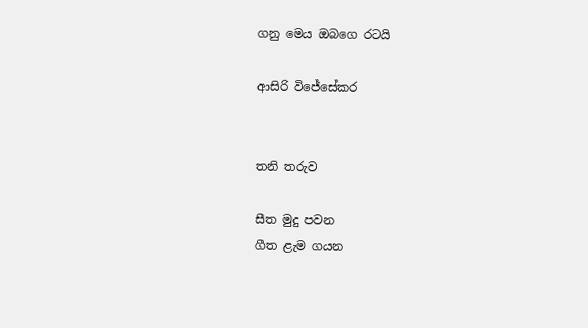ගනු මෙය ඔබගෙ රටයි

ආසිරි විජේසේකර


තනි තරුව

සීත මුදු පවන
ගීත ළැම ගයන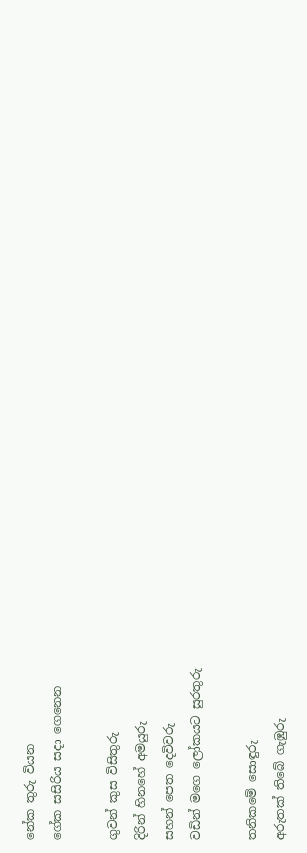නේක තුරු වියන
ගේක සසිරිය සදා ගෙනෙන

ගුවන් කුස විසිතුරු
දිරින් හිනහේ අමයුරු
සහන් පෙත දෙවිවරු
වඩින් මගෙ ලෝකයට සුරතුරු

තනිකමේ සොඳුරු
අරුතක් තිබේ ගැඹුරු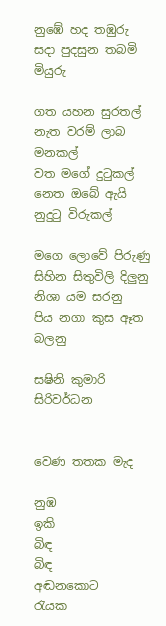නුඹේ හද තඹුරු
සදා පුදසුන තබමි මියුරු

ගත යහන සුරතල්
නැත වරම් ලාබ මනකල්
වත මගේ දුටුකල්
නෙත ඔබේ ඇයි නුදුටු විරුකල්

මගෙ ලොවේ පිරුණු
සිහින සිතුවිලි දිලුනු
නිශා යම සරනු
පිය නගා කුස ඈත බලනු

සෂිනි කුමාරි සිරිවර්ධන


වෙණ තතක මැද

නුඹ
ඉකි
බිඳ
බිඳ
අඬනකොට
රැයක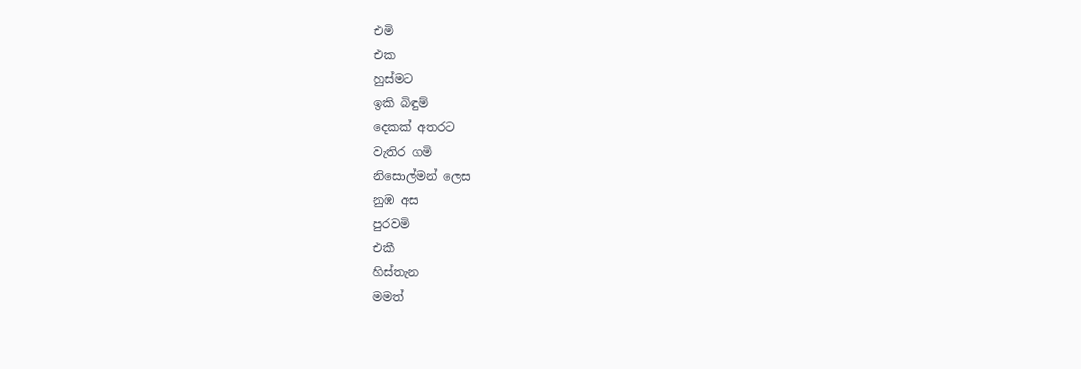එමි
එක
හුස්මට
ඉකි බිඳුම්
දෙකක් අතරට
වැතිර ගමි
නිසොල්මන් ලෙස
නුඹ අස
පුරවමි
එකී
හිස්තැන
මමත්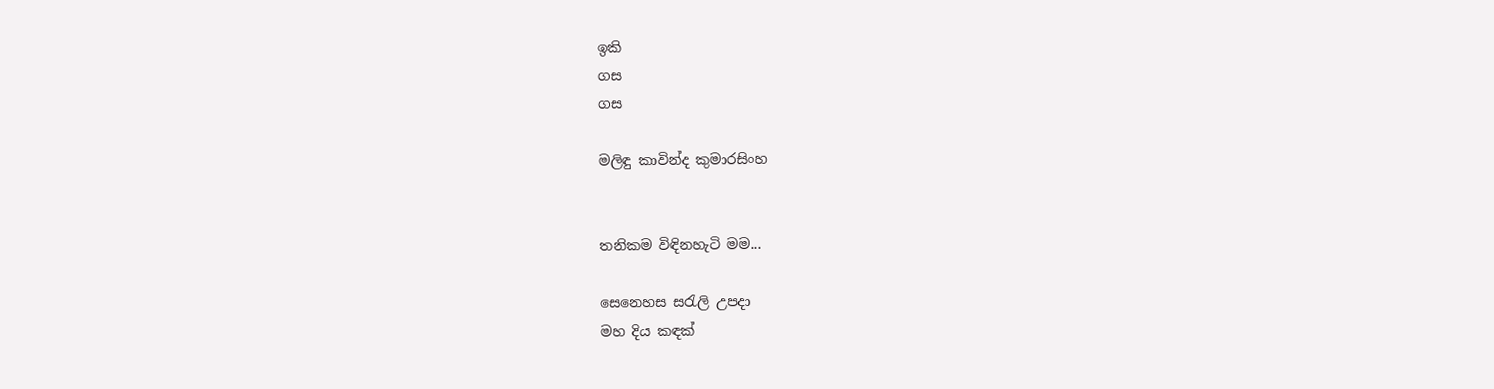ඉකි
ගස
ගස

මලිඳු කාවින්ද කුමාරසිංහ


තනිකම විඳිනහැටි මම...

සෙනෙහස සරැලි උපදා
මහ දිය කඳක්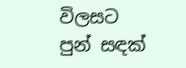විලසට
පුන් සඳක්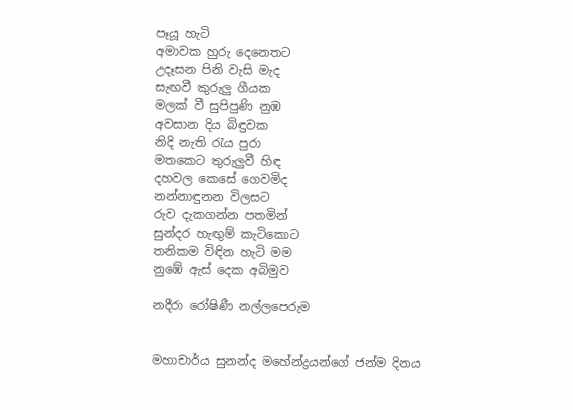පෑයූ හැටි
අමාවක හුරු දෙනෙතට
උදෑසන පිනි වැසි මැද
සැඟවී කුරුලු ගීයක
මලක් වී සුපිපුණි නුඹ
අවසාන දිය බිඳුවක
නිදි නැති රැය පුරා
මතකෙට තුරුලුවී හිඳ
දහවල කෙසේ ගෙවමිද
නන්නාඳුනන විලසට
රුව දැකගන්න පතමින්
සුන්දර හැඟුම් කැටිකොට
තනිකම විඳින හැටි මම
නුඹේ ඇස් දෙක අබිමුව

නදීරා රෝෂිණී නල්ලපෙරුම


මහාචාර්ය සුනන්ද මහේන්ද්‍රයන්ගේ ජන්ම දිනය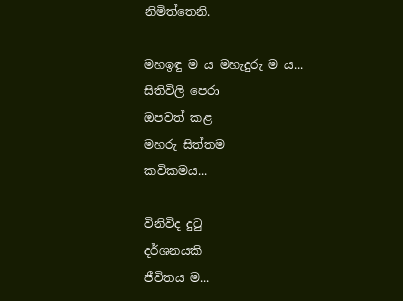නිමිත්තෙනි.

මහඉඳු ම ය මහැදුරු ම ය...
සිතිවිලි පෙරා
ඔපවත් කළ
මහරු සිත්තම
කවිකමය...

විනිවිද දුටු
දර්ශනයකි
ජීවිතය ම...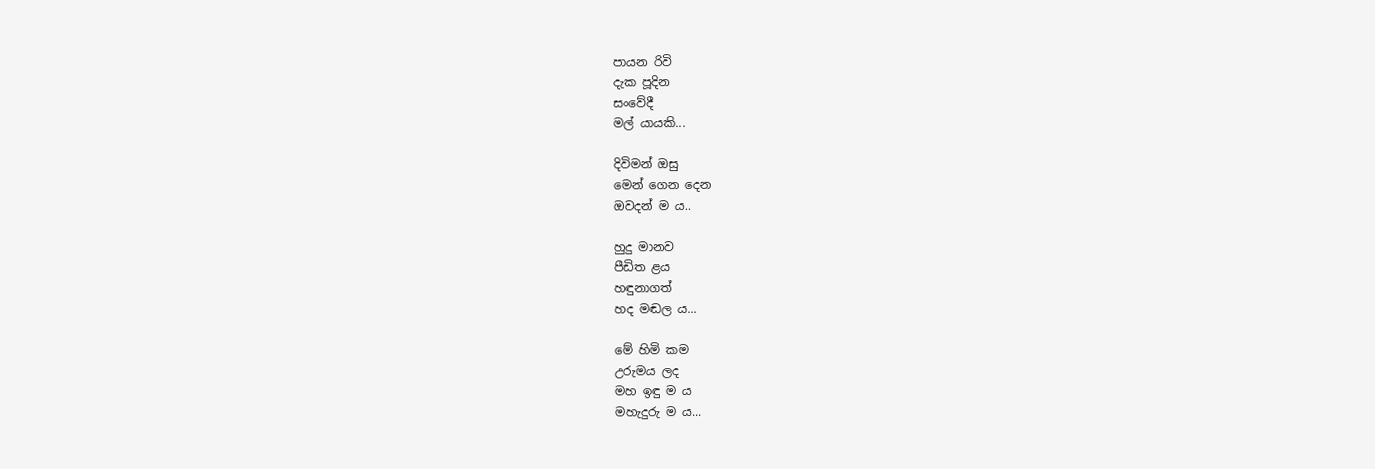පායන රිවි
දැක පූදින‍
සංවේදී
මල් යායකි...

දිවිමන් ඔසු
මෙන් ගෙන දෙන
ඔවදන් ම ය..

හුදු මානව
පීඩිත ළය
හඳුනාගත්
හද මඬල ය...

මේ හිමි කම
උරුමය ලද
මහ ඉඳු ම ය
මහැදුරු ම ය...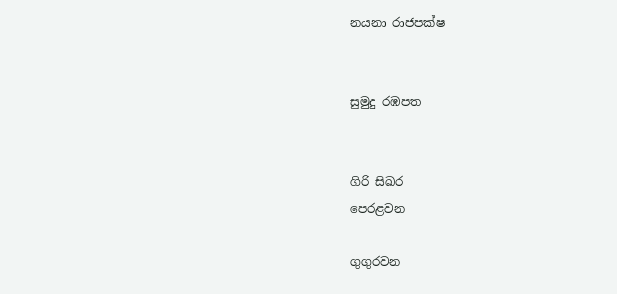නයනා රාජපක්ෂ


සුමුදු රඹපත


ගිරි සිඛර
පෙරළවන

ගුගුරවන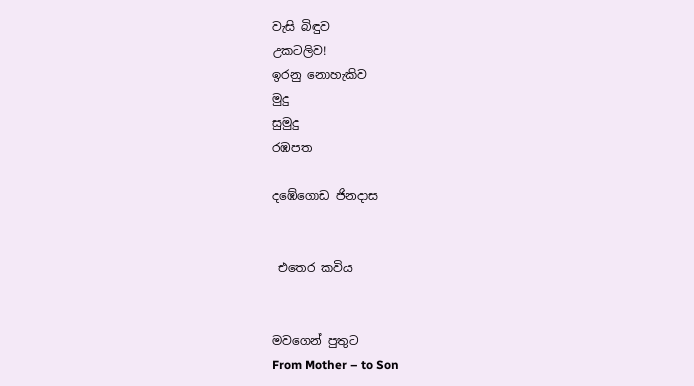වැසි බිඳුව
උකටලිව!
ඉරනු නොහැකිව
මුදු
සුමුදු
රඹපත

දඹේගොඩ ජිනදාස


 එතෙර කවිය


මවගෙන් පුතුට
From Mother – to Son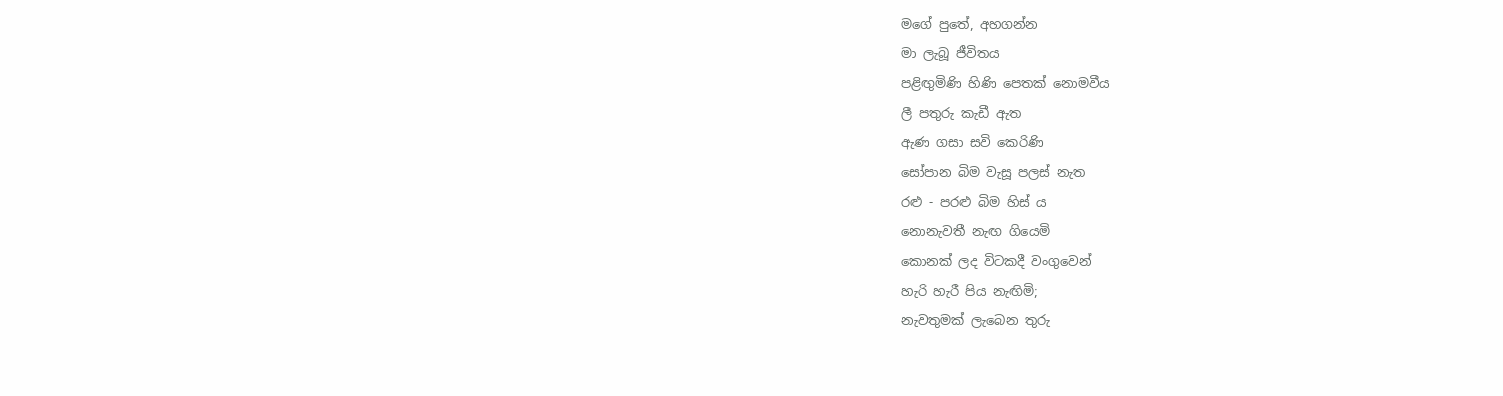මගේ පුතේ, අහගන්න
මා ලැබූ ජීවිතය
පළිඟුමිණි හිණි පෙ‍තක් නොමවීය
ලී පතුරු කැඩී ඇත
ඇණ ගසා සවි කෙරිණි
සෝපාන බිම වැසූ පලස් නැත
රළු - පරළු බිම හිස් ය
නොනැවතී නැඟ ගියෙමි
කොනක් ලද විටකදී වංගුවෙන්
හැරි හැරී පිය නැඟිමි;
නැවතුමක් ලැබෙන තුරු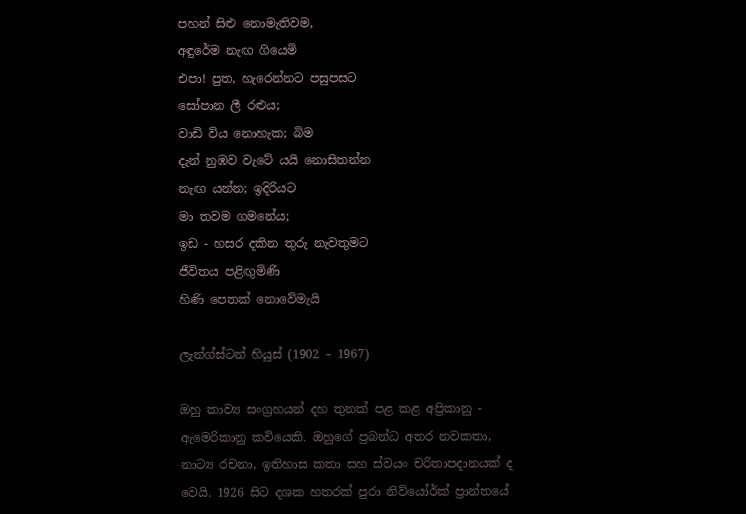පහන් සිළු නොමැතිවම,
අඳුරේම නැඟ ගියෙමි
එපා! පුත, හැරෙන්නට පසුපසට
සෝපාන ලී රළුය;
වාඩි විය නොහැක; බිම
දැන් නුඹව වැටේ යයි නොසිතන්න
නැඟ යන්න; ඉදිරියට
මා තවම ගමනේය;
ඉඩ - හසර දකින තුරු නැවතුමට
ජීවිතය පළිඟුමිණි
හිණි පෙතක් නොවේමැයි

ලැන්ග්ස්ටන් හියුස් (1902 – 1967)

ඔහු කාව්‍ය සංග්‍රහයන් දහ තුනක් පළ කළ අප්‍රිකානු - ඇමෙරිකානු කවියෙකි. ඔහුගේ ප්‍රබන්ධ අතර නවකතා, නාට්‍ය රචනා, ඉතිහාස කතා සහ ස්වයං චරිතාපදානයක් ද වෙයි. 1926 සිට දශක හතරක් පුරා නිව්යෝර්ක් ප්‍රාන්තයේ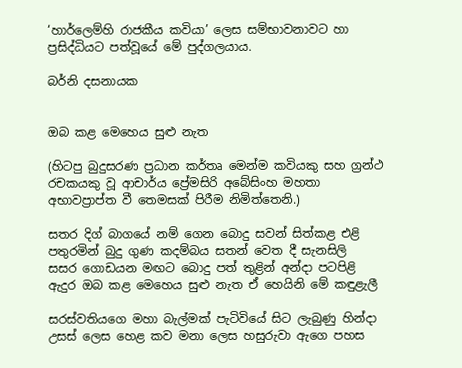‘හාර්ලෙම්හි රාජකීය කවියා’ ලෙස සම්භාවනාවට හා ප්‍රසිද්ධියට පත්වූයේ මේ පුද්ගලයාය.

බර්නි දසනායක


ඔබ කළ මෙහෙය සුළු නැත

(හිටපු බුදුසරණ ප්‍රධාන කර්තෘ මෙන්ම කවියකු සහ ග්‍රන්ථ රචකයකු වූ ‍ආචාර්ය ප්‍රේමසිරි අබේසිංහ මහතා අභාවප්‍රාප්ත වී තෙමසක් පිරීම නිමිත්තෙනි.)

සතර දිග් බාගයේ නම් ගෙන බොදු සවන් සිත්කළ එළි
පතුරමින් බුදු ගුණ කදම්බය සතන් වෙත දී සැනසිලි
සසර ගොඩයන මඟට බොදු පත් තුළින් අන්දා පටපිළි
ඇදුර ඔබ කළ මෙහෙය සුළු නැත ඒ හෙයිනි මේ කඳුළැලී

සරස්වතියගෙ මහා බැල්මක් පැටිවියේ සිට ලැබුණු හින්දා
උසස් ලෙස හෙළ කව මනා ලෙස හසුරුවා ඇගෙ පහස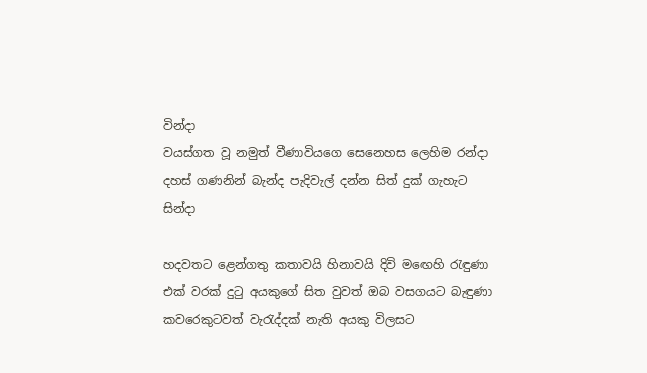වින්දා
වයස්ගත වූ නමුත් වීණාවියගෙ සෙනෙහස ලෙහිම රන්දා
දහස් ගණනින් බැන්ද පැදිවැල් දන්න සිත් දුක් ගැහැට සින්දා

හදවතට ළෙන්ගතු කතාවයි හිනාවයි දිවි මඟෙහි රැඳුණා
එක් වරක් දුටු අයකුගේ සිත වුවත් ඔබ වසගයට බැඳුණා
කවරෙකුටවත් වැරැද්දක් නැති අයකු විලසට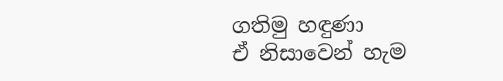ගතිමු හඳුණා
ඒ නිසාවෙන් හැම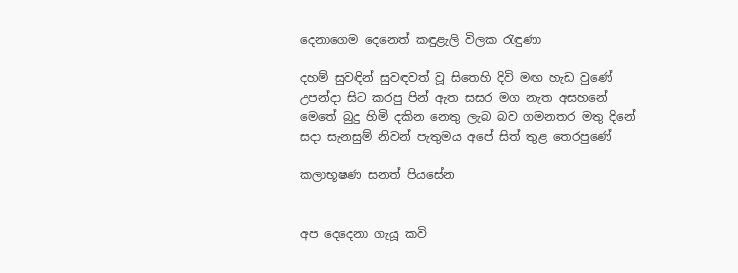දෙනාගෙම දෙනෙත් කඳුළැලි විලක රැඳුණා

දහම් සුවඳින් සුවඳවත් වූ ‍සිතෙහි දිවි මඟ හැඩ වු‍ණේ
උපන්දා සිට කරපු පින් ඇත සසර මග නැත අසහනේ
මෙතේ බුදු හිමි දකින නෙතු ලැබ බව ගමනතර මතු දිනේ
සදා සැනසුම් නිවන් පැතුමය අපේ සිත් තුළ තෙරපුණේ

කලාභූෂණ සනත් පි‍යසේන


අප දෙදෙනා ගැයූ කවි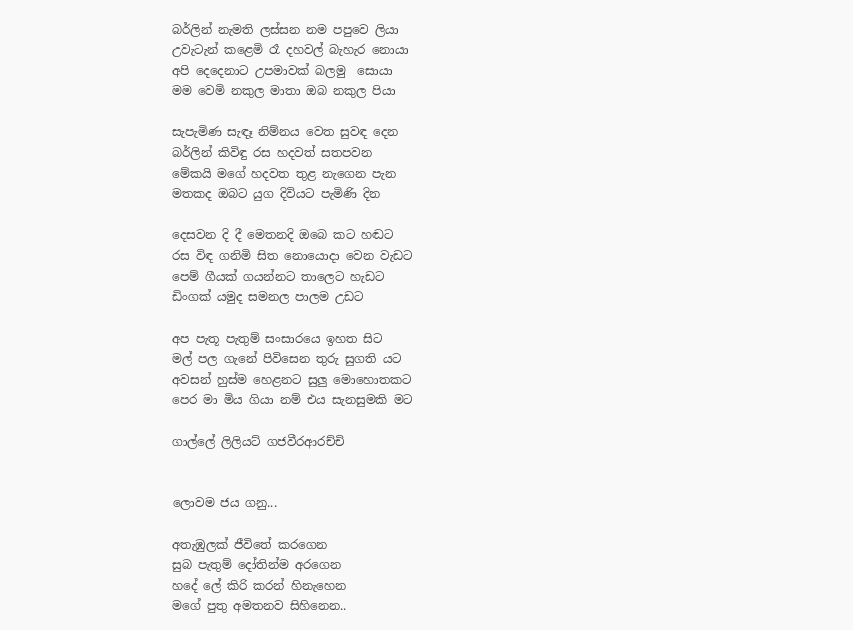බර්ලින් නැමති ලස්සන නම පපුවෙ ලියා
උවැටැන් කළෙමි රෑ දහවල් බැහැර නොයා
අපි දෙදෙනාට උපමාවක් බලමු ‍ සොයා
මම වෙමි නකුල මාතා ඔබ නකුල පියා

සැපැමිණ සැඳෑ නිම්නය වෙත සුවඳ දෙන
බර්ලින් කිවිඳු රස හදවත් සතපවන
මේකයි මගේ හදවත තුළ නැගෙන පැන
මතකද ඔබට යුග දිවියට පැමිණි දින

දෙසවන දි දී මෙතනදි ඔ‍බෙ කට හඬට
රස විඳ ගනිමි සිත නොයොදා වෙන වැඩට
පෙම් ගීයක් ගයන්නට තාලෙට හැඩට
ඩිංගක් යමුද සමනල පාලම උඩට

අප පැතූ පැතුම් සංසාරයෙ ඉහත සිට
මල් පල ගැනේ පිවිසෙන තුරු සුගති යට
අවසන් හුස්ම හෙළනට සුලු මොහොතකට
පෙර මා මිය ගියා නම් එය සැනසුමකි ම‍ට

ගාල්ලේ ලිලියට් ගජවීරආරච්චි


ලොවම ජය ගනු...

අතැඹුලක් ජීවිතේ කරගෙන
සුබ පැතුම් දෝතින්ම අරගෙන
හදේ ලේ කිරි කරන් හිනැහෙන
මගේ පුතු අමතනව සිහිනෙන..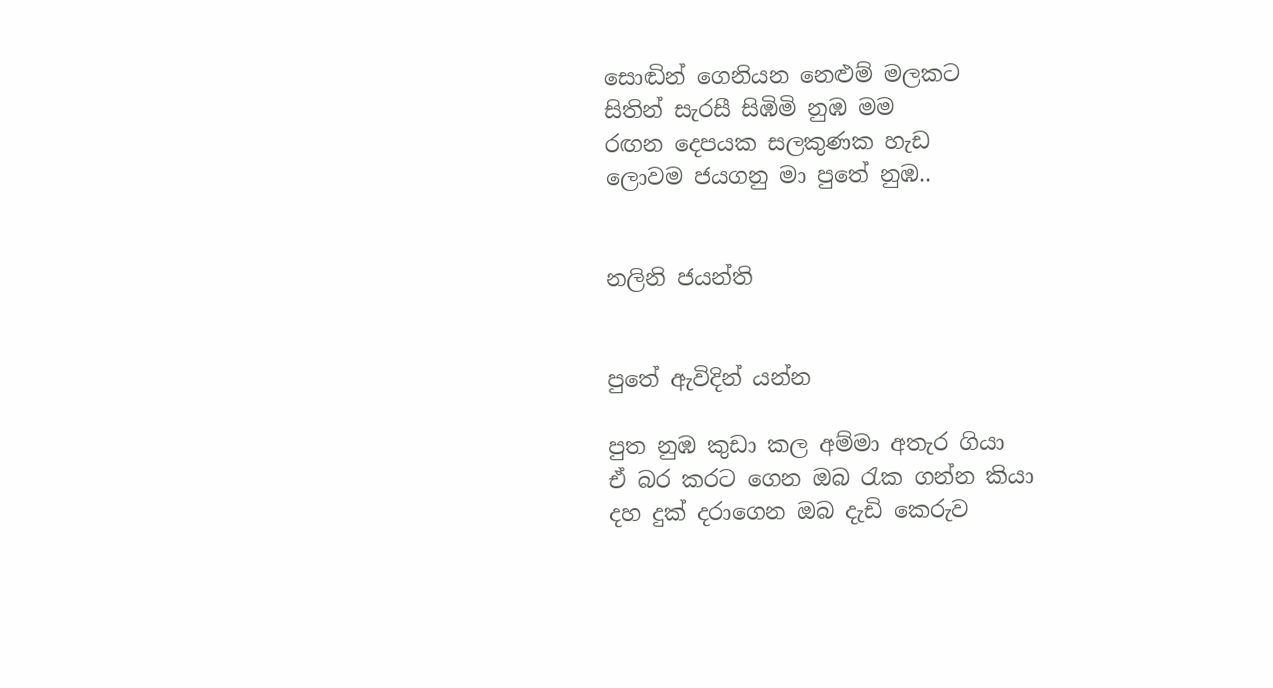සොඬින් ගෙනියන නෙළුම් මලකට
සිතින් සැරසී සිඹිමි නුඹ මම
රඟන දෙපයක සලකුණක හැඩ
ලොවම ජයගනු මා පුතේ නුඹ..


නලිනි ජයන්ති


පුතේ ඇවිදින් යන්න

පුත නුඹ කුඩා කල අම්මා අතැර ගියා
ඒ බර කරට ගෙන ඔබ රැක ගන්න කියා
දහ දුක් දරාගෙන ඔබ දැඩි කෙරුව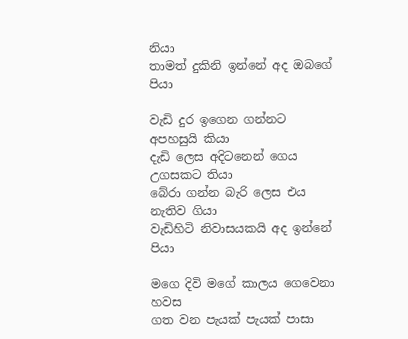නියා
තාමත් දුකිනි ඉන්නේ අද ඔබගේ පියා

වැඩි දුර ඉගෙන ගන්නට අපහසුයි කියා
දැඩි ලෙස අදිටනෙන් ගෙය උගසකට තියා
බේරා ගන්න බැරි ලෙස එය නැතිව ගියා
වැඩිහිටි නිවාසයකයි අද ඉන්නේ පියා

මගෙ දිවි මගේ කාලය ගෙවෙනා හවස
ගත වන පැයක් පැයක් පාසා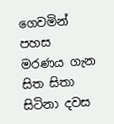ගෙවමින් පහස
මරණය ගැන සිත සිතා සිටිනා දවස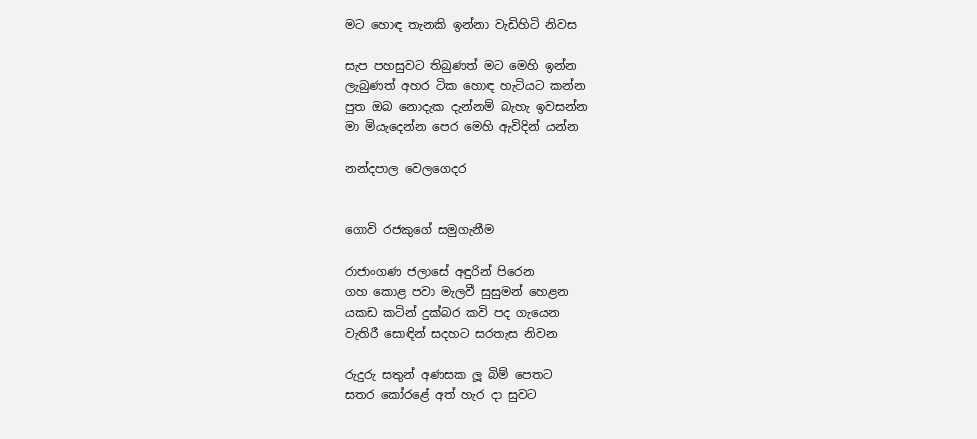මට හොඳ තැනකි ඉන්නා වැඩිහිටි නිවස

සැප පහසුවට තිබුණත් මට මෙහි ඉන්න
ලැබුණත් අහර ටික හොඳ හැටියට කන්න
පුත ඔබ නොදැක දැන්නම් බැහැ ඉවසන්න
මා මියැදෙන්න පෙර මෙහි ඇවිදින් යන්න

නන්දපාල වෙලගෙදර


ගොවි රජකුගේ සමුගැනීම

රාජාංගණ ජලාසේ අඳුරින් පිරෙන
ගහ කොළ පවා මැලවී සුසුමන් හෙළන
යකඩ කටින් දුක්බර කවි පද ගැයෙන
වැතිරී සොඳින් සදහට සරතැස නිවන

රුදුරු සතුන් අණසක ලූ බිම් පෙතට
සතර කෝරළේ අත් හැර දා සුවට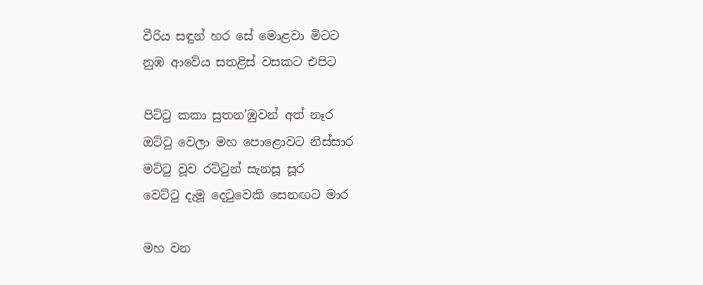වීරිය සඳුන් හර සේ මොළවා මිටට
නුඹ ආවේය සතළිස් වසකට එපිට

පිට්ටු කකා සුතන’ඹුවන් අත් නෑර
ඔට්ටු වෙලා මහ පොළොවට නිස්සාර
මට්ටු වූව රට්ටුන් සැනසූ සූර
වෙට්ටු දැමූ දෙටුවෙකි සෙනඟට මාර

මහ වන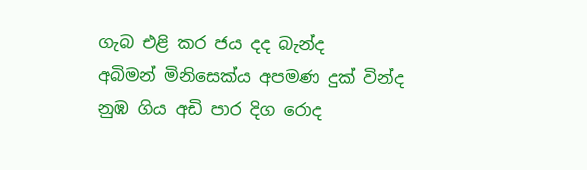ගැබ එළි කර ජය දද බැන්ද
අබිමන් මිනිසෙක්ය අපමණ දුක් වින්ද
නුඹ ගිය අඩි පාර දිග රොද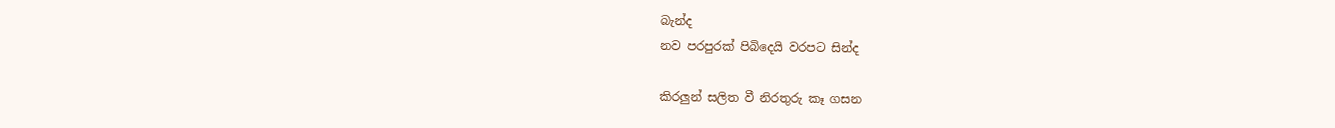බැන්ද
නව පරපුරක් පිබිදෙයි වරපට සින්ද

කිරලුන් සලිත වී නිරතුරු කෑ ගසන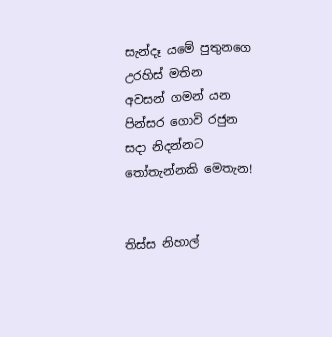සැන්දෑ යමේ පුතුනගෙ උරහිස් මතින
අවසන් ගමන් යන පින්සර ගොවි රජුන
සදා නිදන්නට තෝතැන්නකි මෙතැන!


තිස්ස නිහාල්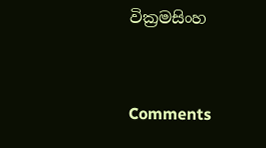වික්‍රමසිංහ


Comments